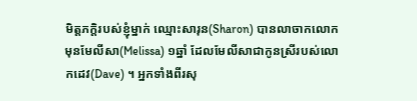មិត្តភក្តិរបស់ខ្ញុំម្នាក់ ឈ្មោះសារុន(Sharon) បានលាចាកលោក មុនមែលីសា(Melissa) ១ឆ្នាំ ដែលមែលីសាជាកូនស្រីរបស់លោកដេវ(Dave) ។ អ្នកទាំងពីរសុ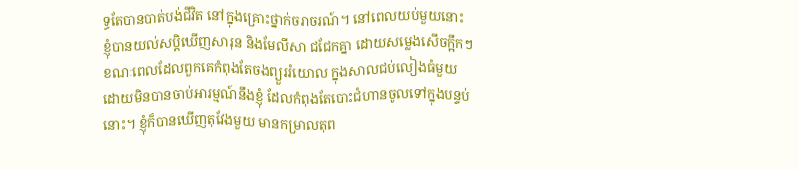ទ្ធតែបានបាត់បង់ជីវិត នៅក្នុងគ្រោះថ្នាក់ចរាចរណ៍។ នៅពេលយប់មួយនោះ ខ្ញុំបានយល់សប្តិឃើញសារុន និងមែលីសា ជជែកគ្នា ដោយសម្លេងសើចក្អឹកៗ ខណៈពេលដែលពួកគេកំពុងតែចងព្យួររំយោល ក្នុងសាលជប់លៀងធំមួយ ដោយមិនបានចាប់អារម្មណ៍នឹងខ្ញុំ ដែលកំពុងតែបោះជំហានចូលទៅក្នុងបន្ទប់នោះ។ ខ្ញុំក៏បានឃើញតុវែងមួយ មានកម្រាលតុព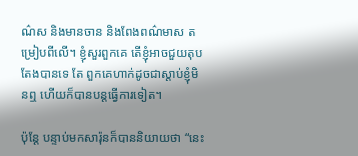ណ៌ស និងមានចាន និងពែងពណ៌មាស តម្រៀបពីលើ។ ខ្ញុំសួរពួកគេ តើខ្ញុំអាចជួយតុបតែងបានទេ តែ ពួកគេហាក់ដូចជាស្តាប់ខ្ញុំមិនឮ ហើយក៏បានបន្តធ្វើការទៀត។

ប៉ុន្តែ បន្ទាប់មកសារ៉ុនក៏បាននិយាយថា “នេះ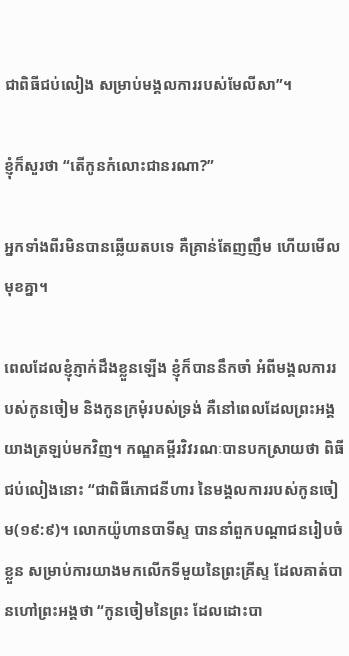ជាពិធីជប់លៀង សម្រាប់មង្គលការរបស់មែលីសា”។

ខ្ញុំក៏សួរថា “តើកូនកំលោះជានរណា?”

អ្នកទាំងពីរមិនបានឆ្លើយតបទេ គឺគ្រាន់តែញញឹម ហើយមើលមុខគ្នា។

ពេលដែលខ្ញុំភ្ញាក់ដឹងខ្លួនឡើង ខ្ញុំក៏បាននឹកចាំ អំពីមង្គលការរបស់កូនចៀម និងកូនក្រមុំរបស់ទ្រង់ គឺនៅពេលដែលព្រះអង្គយាងត្រឡប់មកវិញ។ កណ្ឌគម្ពីរវិវរណៈបានបកស្រាយថា ពិធីជប់លៀងនោះ “ជាពិធីភោជនីហារ នៃមង្គលការរបស់កូនចៀម(១៩:៩)។ លោកយ៉ូហានបាទីស្ទ បាននាំពួកបណ្តាជនរៀបចំខ្លួន សម្រាប់ការយាងមកលើកទីមួយនៃព្រះគ្រីស្ទ ដែលគាត់បានហៅព្រះអង្គថា “កូនចៀមនៃព្រះ ដែលដោះបា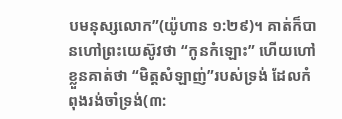បមនុស្សលោក”(យ៉ូហាន ១:២៩)។ គាត់ក៏បានហៅព្រះយេស៊ូវថា “កូនកំឡោះ” ហើយហៅខ្លួនគាត់ថា “មិត្តសំឡាញ់”របស់ទ្រង់ ដែលកំពុងរង់ចាំទ្រង់(៣: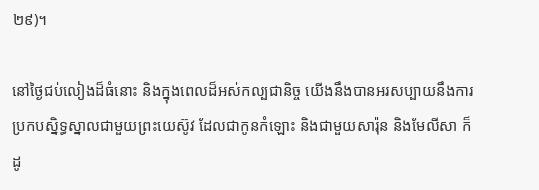២៩)។

នៅថ្ងៃជប់លៀងដ៏ធំនោះ និងក្នុងពេលដ៏អស់កល្បជានិច្ច យើងនឹងបានអរសប្បាយនឹងការប្រកបស្និទ្ធស្នាលជាមួយព្រះយេស៊ូវ ដែលជាកូនកំឡោះ និងជាមួយសារ៉ុន និងមែលីសា ក៏ដូ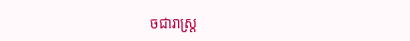ចជារាស្រ្ត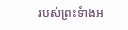របស់ព្រះទំាងអ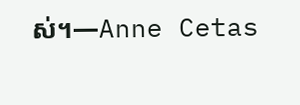ស់។—Anne Cetas